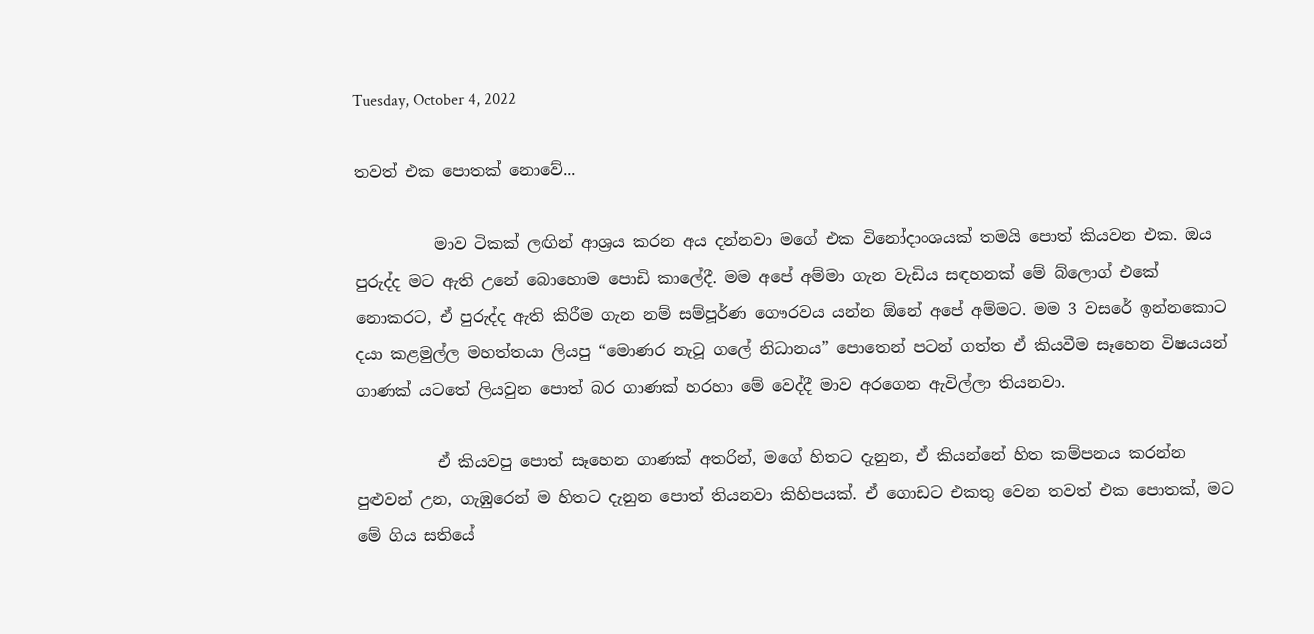Tuesday, October 4, 2022

තවත් එක පොතක් නොවේ...

          මාව ටිකක් ලඟින් ආශ්‍රය කරන අය දන්නවා මගේ එක විනෝදාංශයක් තමයි පොත් කියවන එක. ඔය පුරුද්ද මට ඇති උනේ බොහොම පොඩි කාලේදී. මම අපේ අම්මා ගැන වැඩිය සඳහනක් මේ බ්ලොග් එකේ නොකරට, ඒ පුරුද්ද ඇති කිරීම ගැන නම් සම්පූර්ණ ගෞරවය යන්න ඕනේ අපේ අම්මට. මම 3 වසරේ ඉන්නකොට දයා කළමුල්ල මහත්තයා ලියපු “මොණර නැටූ ගලේ නිධානය” පොතෙන් පටන් ගත්ත ඒ කියවීම සෑහෙන විෂයයන් ගාණක් යටතේ ලියවුන පොත් බර ගාණක් හරහා මේ වෙද්දී මාව අරගෙන ඇවිල්ලා තියනවා.

          ඒ කියවපු පොත් සෑහෙන ගාණක් අතරින්, මගේ හිතට දැනුන, ඒ කියන්නේ හිත කම්පනය කරන්න පුළුවන් උන, ගැඹුරෙන් ම හිතට දැනුන පොත් තියනවා කිහිපයක්. ඒ ගොඩට එකතු වෙන තවත් එක පොතක්, මට මේ ගිය සතියේ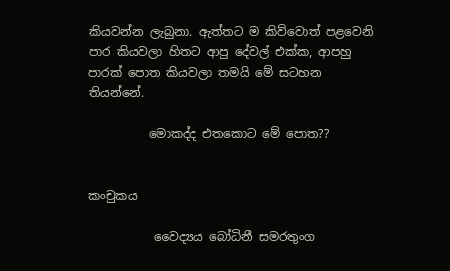කියවන්න ලැබුනා. ඇත්තට ම කිව්වොත් පළවෙනි පාර කියවලා හිතට ආපු දේවල් එක්ක, ආපහු පාරක් පොත කියවලා තමයි මේ සටහන තියන්නේ.

          මොකද්ද එතකොට මේ පොත??


කංචුකය

           වෛද්‍යය බෝධිනී සමරතුංග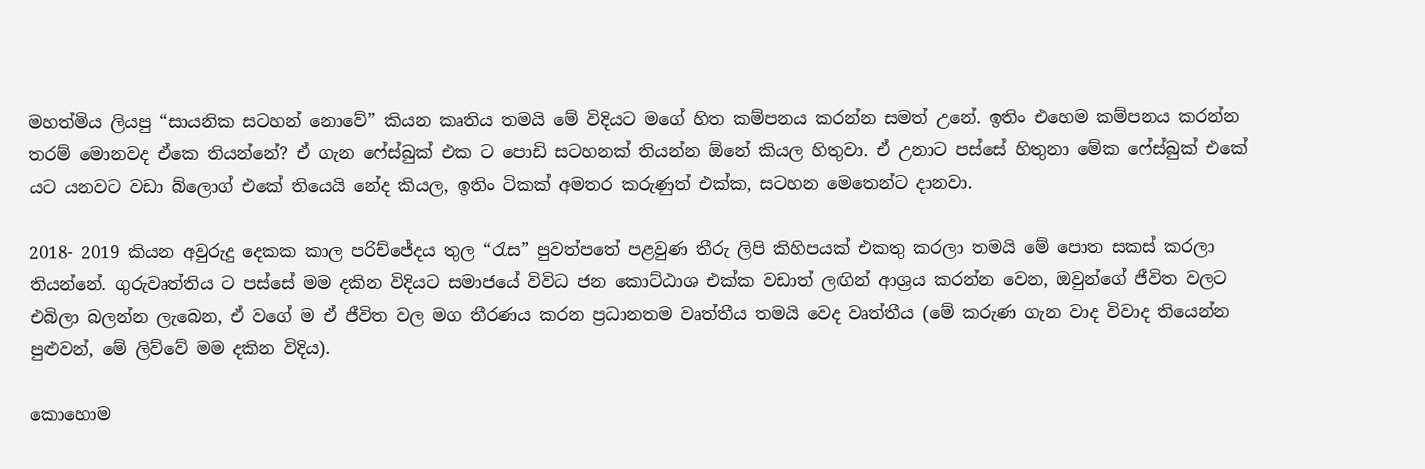මහත්මිය ලියපු “සායනික සටහන් නොවේ” කියන කෘතිය තමයි මේ විදියට මගේ හිත කම්පනය කරන්න සමත් උනේ. ඉතිං එහෙම කම්පනය කරන්න තරම් මොනවද ඒකෙ තියන්නේ? ඒ ගැන ෆේස්බුක් එක ට පොඩි සටහනක් තියන්න ඕනේ කියල හිතුවා. ඒ උනාට පස්සේ හිතුනා මේක ෆේස්බුක් එකේ යට යනවට වඩා බ්ලොග් එකේ තියෙයි නේද කියල, ඉතිං ටිකක් අමතර කරුණුත් එක්ක, සටහන මෙතෙන්ට දානවා.

2018- 2019 කියන අවුරුදු දෙකක කාල පරිච්ජේදය තුල “රැස” පුවත්පතේ පළවුණ තීරු ලිපි කිහිපයක් එකතු කරලා තමයි මේ පොත සකස් කරලා තියන්නේ. ගුරුවෘත්තිය ට පස්සේ මම දකින විදියට සමාජයේ විවිධ ජන කොට්ඨාශ එක්ක වඩාත් ලඟින් ආශ්‍රය කරන්න වෙන, ඔවුන්ගේ ජීවිත වලට එබිලා බලන්න ලැබෙන, ඒ වගේ ම ඒ ජීවිත වල මග තීරණය කරන ප්‍රධානතම වෘත්තීය තමයි වෙද වෘත්තීය (මේ කරුණ ගැන වාද විවාද තියෙන්න පුළුවන්, මේ ලිව්වේ මම දකින විදිය).

කොහොම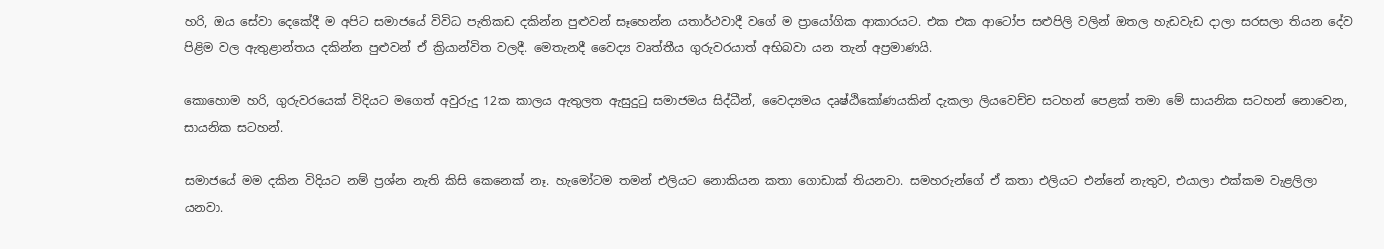හරි, ඔය සේවා දෙකේදී ම අපිට සමාජයේ විවිධ පැතිකඩ දකින්න පුළුවන් සෑහෙන්න යතාර්ථවාදී වගේ ම ප්‍රායෝගික ආකාරයට. එක එක ආටෝප සළුපිලි වලින් ඔතල හැඩවැඩ දාලා සරසලා තියන දේව පිළිම වල ඇතුළාන්තය දකින්න පුළුවන් ඒ ක්‍රියාන්විත වලදී. මෙතැනදී වෛද්‍ය වෘත්තීය ගුරුවරයාත් අභිබවා යන තැන් අප්‍රමාණයි.

කොහොම හරි, ගුරුවරයෙක් විදියට මගෙත් අවුරුදු 12ක කාලය ඇතුලත ඇසුදුටු සමාජමය සිද්ධීන්, වෛද්‍යමය දෘෂ්ඨිකෝණයකින් දැකලා ලියවෙච්ච සටහන් පෙළක් තමා මේ සායනික සටහන් නොවෙන, සායනික සටහන්.

සමාජයේ මම දකින විදියට නම් ප්‍රශ්න නැති කිසි කෙනෙක් නෑ. හැමෝටම තමන් එලියට නොකියන කතා ගොඩාක් තියනවා. සමහරුන්ගේ ඒ කතා එලියට එන්නේ නැතුව, එයාලා එක්කම වැළලිලා යනවා.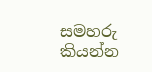සමහරු කියන්න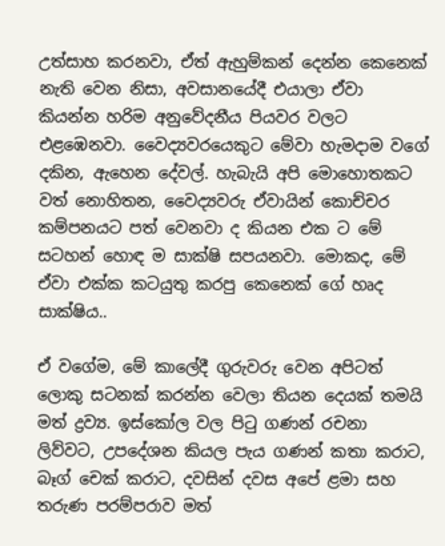උත්සාහ කරනවා, ඒත් ඇහුම්කන් දෙන්න කෙනෙක් නැති වෙන නිසා, අවසානයේදී එයාලා ඒවා කියන්න හරිම අනුවේදනීය පියවර වලට එළඹෙනවා. වෛද්‍යවරයෙකුට මේවා හැමදාම වගේ දකින, ඇහෙන දේවල්. හැබැයි අපි මොහොතකට වත් නොහිතන, වෛද්‍යවරු ඒවායින් කොච්චර කම්පනයට පත් වෙනවා ද කියන එක ට මේ සටහන් හොඳ ම සාක්ෂි සපයනවා. මොකද, මේ ඒවා එක්ක කටයුතු කරපු කෙනෙක් ගේ හෘද සාක්ෂිය..

ඒ වගේම, මේ කාලේදී ගුරුවරු වෙන අපිටත් ලොකු සටනක් කරන්න වෙලා තියන දෙයක් තමයි මත් ද්‍රව්‍ය. ඉස්කෝල වල පිටු ගණන් රචනා ලිව්වට, උපදේශන කියල පැය ගණන් කතා කරාට, බෑග් චෙක් කරාට, දවසින් දවස අපේ ළමා සහ තරුණ පරම්පරාව මත්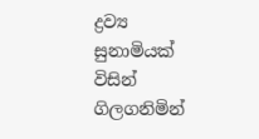ද්‍රව්‍ය සුනාමියක් විසින් ගිලගනිමින්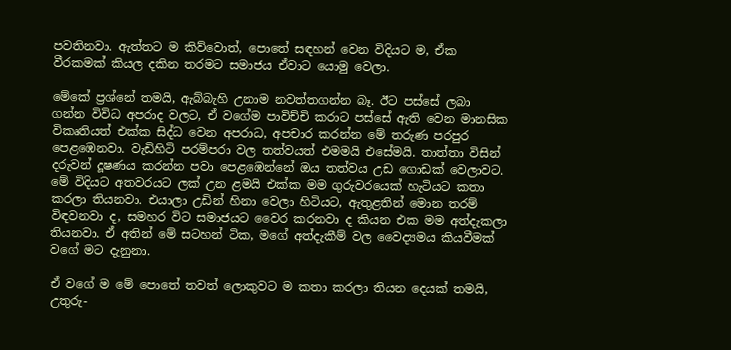පවතිනවා. ඇත්තට ම කිව්වොත්, පොතේ සඳහන් වෙන විදියට ම, ඒක වීරකමක් කියල දකින තරමට සමාජය ඒවාට යොමු වෙලා.

මේකේ ප්‍රශ්නේ තමයි, ඇබ්බැහි උනාම නවත්තගන්න බෑ. ඊට පස්සේ ලබා ගන්න විවිධ අපරාද වලට, ඒ වගේම පාවිච්චි කරාට පස්සේ ඇති වෙන මානසික විකෘතියත් එක්ක සිද්ධ වෙන අපරාධ, අපචාර කරන්න මේ තරුණ පරපුර පෙළඹෙනවා. වැඩිහිටි පරම්පරා වල තත්වයත් එමමයි එසේමයි. තාත්තා විසින් දරුවන් දූෂණය කරන්න පවා පෙළඹෙන්නේ ඔය තත්වය උඩ ගොඩක් වෙලාවට. මේ විදියට අතවරයට ලක් උන ළමයි එක්ක මම ගුරුවරයෙක් හැටියට කතා කරලා තියනවා. එයාලා උඩින් හිනා වෙලා හිටියට, ඇතුළතින් මොන තරම් විඳවනවා ද, සමහර විට සමාජයට වෛර කරනවා ද කියන එක මම අත්දැකලා තියනවා. ඒ අතින් මේ සටහන් ටික, මගේ අත්දැකීම් වල වෛද්‍යමය කියවීමක් වගේ මට දැනුනා.

ඒ වගේ ම මේ පොතේ තවත් ලොකුවට ම කතා කරලා තියන දෙයක් තමයි, උතුරු-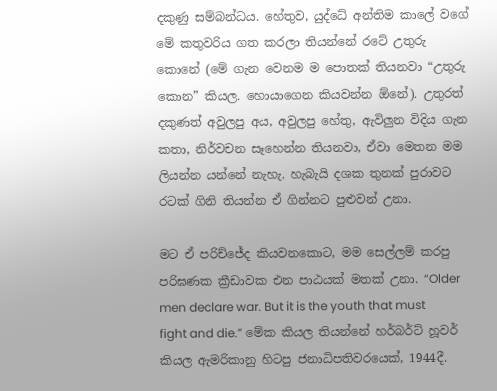දකුණු සම්බන්ධය. හේතුව, යුද්ධේ අන්තිම කාලේ වගේ මේ කතුවරිය ගත කරලා තියන්නේ රටේ උතුරු කොනේ (මේ ගැන වෙනම ම පොතක් තියනවා “උතුරු කොන” කියල. හොයාගෙන කියවන්න ඕනේ). උතුරත් දකුණත් අවුලපු අය, අවුලපු හේතු, ඇවිලුන විදිය ගැන කතා, නිර්වචන සෑහෙන්න තියනවා, ඒවා මෙතන මම ලියන්න යන්නේ නැහැ. හැබැයි දශක තුනක් පුරාවට රටක් ගිනි තියන්න ඒ ගින්නට පුළුවන් උනා.

මට ඒ පරිච්ජේද කියවනකොට, මම සෙල්ලම් කරපු පරිඝණක ක්‍රීඩාවක එන පාඨයක් මතක් උනා. “Older men declare war. But it is the youth that must fight and die.” මේක කියල තියන්නේ හර්බර්ට් හූවර් කියල ඇමරිකානු හිටපු ජනාධිපතිවරයෙක්, 1944දී.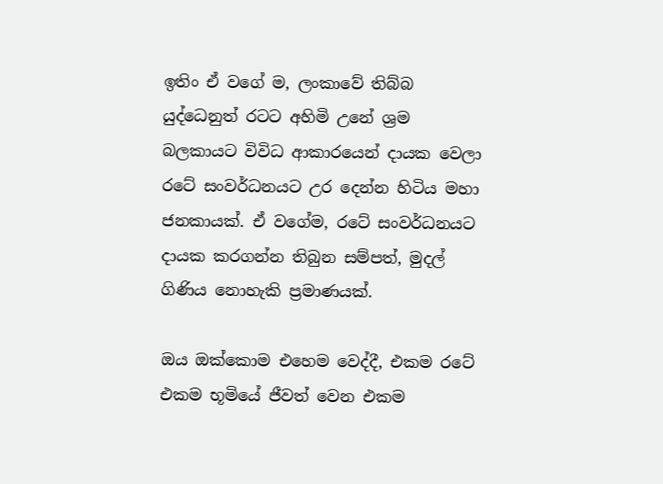ඉතිං ඒ වගේ ම, ලංකාවේ තිබ්බ යුද්ධෙනුත් රටට අහිමි උනේ ශ්‍රම බලකායට විවිධ ආකාරයෙන් දායක වෙලා රටේ සංවර්ධනයට උර දෙන්න හිටිය මහා ජනකායක්. ඒ වගේම, රටේ සංවර්ධනයට දායක කරගන්න තිබුන සම්පත්, මුදල් ගිණිය නොහැකි ප්‍රමාණයක්.

ඔය ඔක්කොම එහෙම වෙද්දී, එකම රටේ එකම භූමියේ ජීවත් වෙන එකම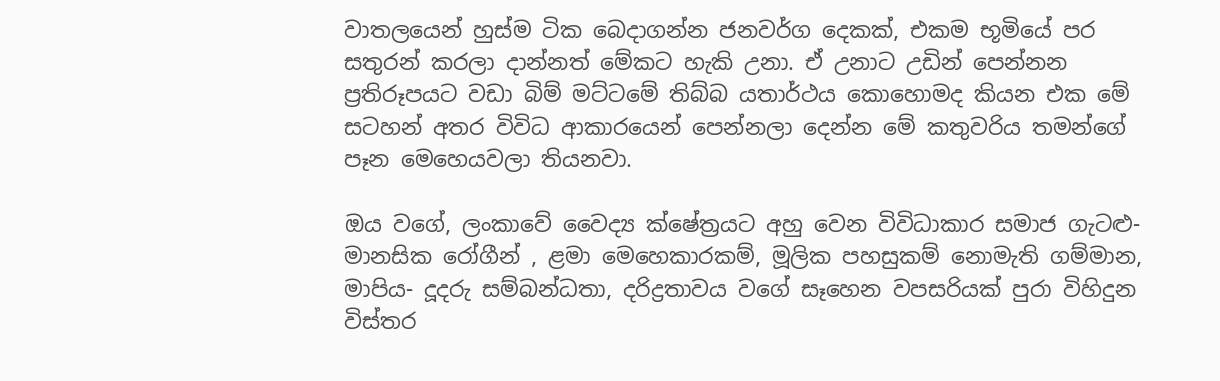වාතලයෙන් හුස්ම ටික බෙදාගන්න ජනවර්ග දෙකක්, එකම භූමියේ පර සතුරන් කරලා දාන්නත් මේකට හැකි උනා. ඒ උනාට උඩින් පෙන්නන ප්‍රතිරූපයට වඩා බිම් මට්ටමේ තිබ්බ යතාර්ථය කොහොමද කියන එක මේ සටහන් අතර විවිධ ආකාරයෙන් පෙන්නලා දෙන්න මේ කතුවරිය තමන්ගේ පෑන මෙහෙයවලා තියනවා.

ඔය වගේ, ලංකාවේ වෛද්‍ය ක්ෂේත්‍රයට අහු වෙන විවිධාකාර සමාජ ගැටළු- මානසික රෝගීන් , ළමා මෙහෙකාරකම්, මූලික පහසුකම් නොමැති ගම්මාන, මාපිය- දූදරු සම්බන්ධතා, දරිද්‍රතාවය වගේ සෑහෙන වපසරියක් පුරා විහිදුන විස්තර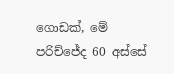ගොඩක්, මේ පරිච්ජේද 60 අස්සේ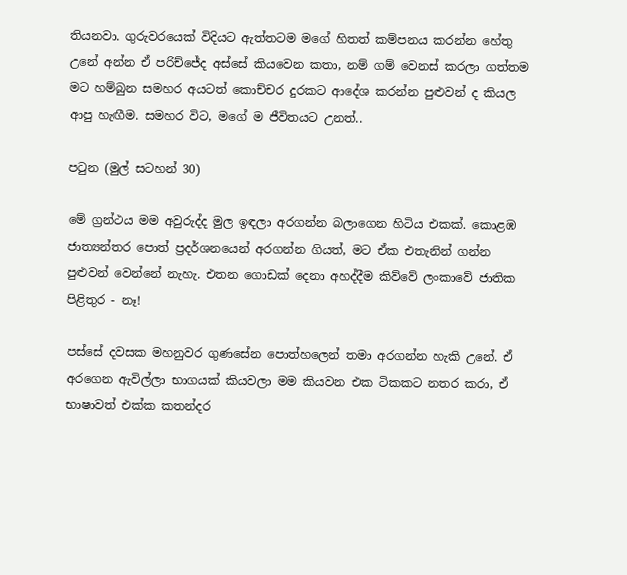තියනවා. ගුරුවරයෙක් විදියට ඇත්තටම මගේ හිතත් කම්පනය කරන්න හේතු උනේ අන්න ඒ පරිච්ජේද අස්සේ කියවෙන කතා, නම් ගම් වෙනස් කරලා ගත්තම මට හම්බුන සමහර අයටත් කොච්චර දුරකට ආදේශ කරන්න පුළුවන් ද කියල ආපු හැඟීම. සමහර විට, මගේ ම ජීවිතයට උනත්..

පටුන (මුල් සටහන් 30)

මේ ග්‍රන්ථය මම අවුරුද්ද මුල ඉඳලා අරගන්න බලාගෙන හිටිය එකක්. කොළඹ ජාත්‍යන්තර පොත් ප්‍රදර්ශනයෙන් අරගන්න ගියත්, මට ඒක එතැනින් ගන්න පුළුවන් වෙන්නේ නැහැ. එතන ගොඩක් දෙනා අහද්දීම කිව්වේ ලංකාවේ ජාතික පිළිතුර - නෑ!

පස්සේ දවසක මහනුවර ගුණසේන පොත්හලෙන් තමා අරගන්න හැකි උනේ. ඒ අරගෙන ඇවිල්ලා භාගයක් කියවලා මම කියවන එක ටිකකට නතර කරා, ඒ භාෂාවත් එක්ක කතන්දර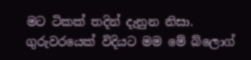මට ටිකක් තදින් දැනුන නිසා. ගුරුවරයෙක් විදියට මම මේ බ්ලොග්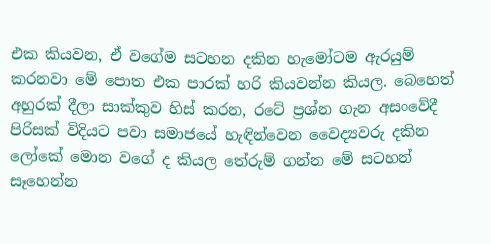එක කියවන, ඒ වගේම සටහන දකින හැමෝටම ඇරයුම් කරනවා මේ පොත එක පාරක් හරි කියවන්න කියල. බෙහෙත් අහුරක් දීලා සාක්කුව හිස් කරන, රටේ ප්‍රශ්න ගැන අසංවේදී පිරිසක් විදියට පවා සමාජයේ හැඳින්වෙන වෛද්‍යවරු දකින ලෝකේ මොන වගේ ද කියල තේරුම් ගන්න මේ සටහන් සෑහෙන්න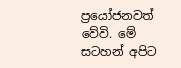ප්‍රයෝජනවත් වේවි. මේ සටහන් අපිට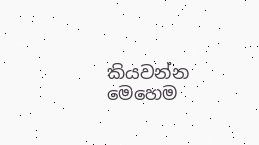කියවන්න මෙහෙම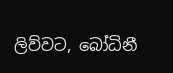ලිව්වට, බෝධිනී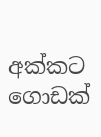අක්කට ගොඩක්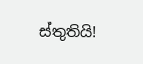ස්තුතියි!